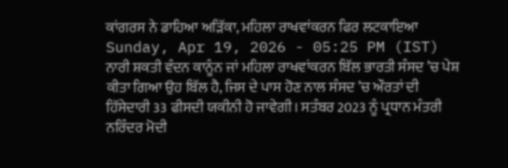ਕਾਂਗਰਸ ਨੇ ਡਾਹਿਆ ਅੜਿੱਕਾ, ਮਹਿਲਾ ਰਾਖਵਾਂਕਰਨ ਫਿਰ ਲਟਕਾਇਆ
Sunday, Apr 19, 2026 - 05:25 PM (IST)
ਨਾਰੀ ਸ਼ਕਤੀ ਵੰਦਨ ਕਾਨੂੰਨ ਜਾਂ ਮਹਿਲਾ ਰਾਖਵਾਂਕਰਨ ਬਿੱਲ ਭਾਰਤੀ ਸੰਸਦ ’ਚ ਪੇਸ਼ ਕੀਤਾ ਗਿਆ ਉਹ ਬਿੱਲ ਹੈ, ਜਿਸ ਦੇ ਪਾਸ ਹੋਣ ਨਾਲ ਸੰਸਦ ’ਚ ਔਰਤਾਂ ਦੀ ਹਿੱਸੇਦਾਰੀ 33 ਫੀਸਦੀ ਯਕੀਨੀ ਹੋ ਜਾਵੇਗੀ। ਸਤੰਬਰ 2023 ਨੂੰ ਪ੍ਰਧਾਨ ਮੰਤਰੀ ਨਰਿੰਦਰ ਮੋਦੀ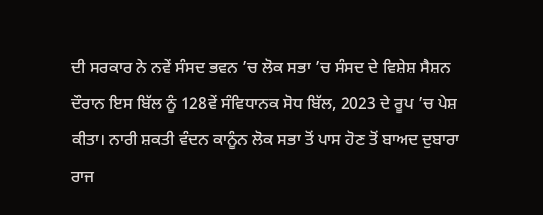ਦੀ ਸਰਕਾਰ ਨੇ ਨਵੇਂ ਸੰਸਦ ਭਵਨ ’ਚ ਲੋਕ ਸਭਾ ’ਚ ਸੰਸਦ ਦੇ ਵਿਸ਼ੇਸ਼ ਸੈਸ਼ਨ ਦੌਰਾਨ ਇਸ ਬਿੱਲ ਨੂੰ 128ਵੇਂ ਸੰਵਿਧਾਨਕ ਸੋਧ ਬਿੱਲ, 2023 ਦੇ ਰੂਪ ’ਚ ਪੇਸ਼ ਕੀਤਾ। ਨਾਰੀ ਸ਼ਕਤੀ ਵੰਦਨ ਕਾਨੂੰਨ ਲੋਕ ਸਭਾ ਤੋਂ ਪਾਸ ਹੋਣ ਤੋਂ ਬਾਅਦ ਦੁਬਾਰਾ ਰਾਜ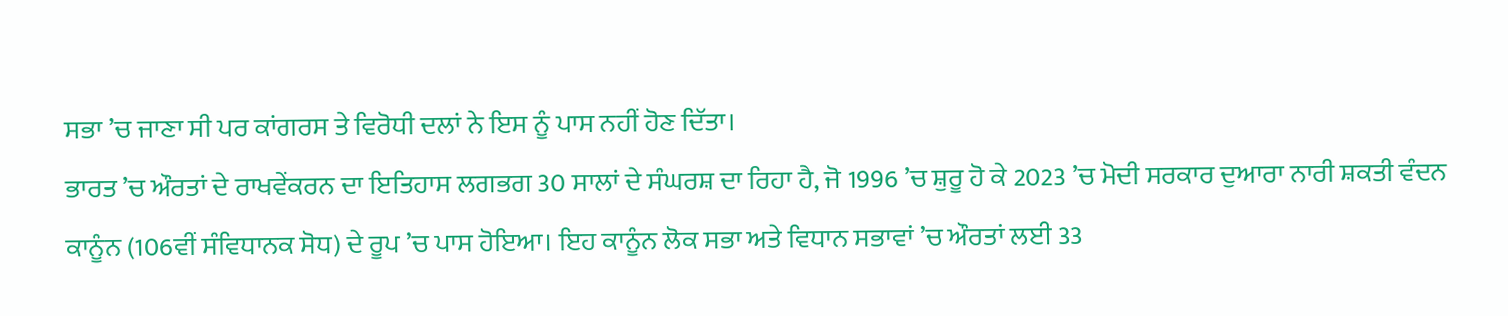ਸਭਾ ’ਚ ਜਾਣਾ ਸੀ ਪਰ ਕਾਂਗਰਸ ਤੇ ਵਿਰੋਧੀ ਦਲਾਂ ਨੇ ਇਸ ਨੂੰ ਪਾਸ ਨਹੀਂ ਹੋਣ ਦਿੱਤਾ।
ਭਾਰਤ ’ਚ ਔਰਤਾਂ ਦੇ ਰਾਖਵੇਂਕਰਨ ਦਾ ਇਤਿਹਾਸ ਲਗਭਗ 30 ਸਾਲਾਂ ਦੇ ਸੰਘਰਸ਼ ਦਾ ਰਿਹਾ ਹੈ, ਜੋ 1996 ’ਚ ਸ਼ੁਰੂ ਹੋ ਕੇ 2023 ’ਚ ਮੋਦੀ ਸਰਕਾਰ ਦੁਆਰਾ ਨਾਰੀ ਸ਼ਕਤੀ ਵੰਦਨ ਕਾਨੂੰਨ (106ਵੀਂ ਸੰਵਿਧਾਨਕ ਸੋਧ) ਦੇ ਰੂਪ ’ਚ ਪਾਸ ਹੋਇਆ। ਇਹ ਕਾਨੂੰਨ ਲੋਕ ਸਭਾ ਅਤੇ ਵਿਧਾਨ ਸਭਾਵਾਂ ’ਚ ਔਰਤਾਂ ਲਈ 33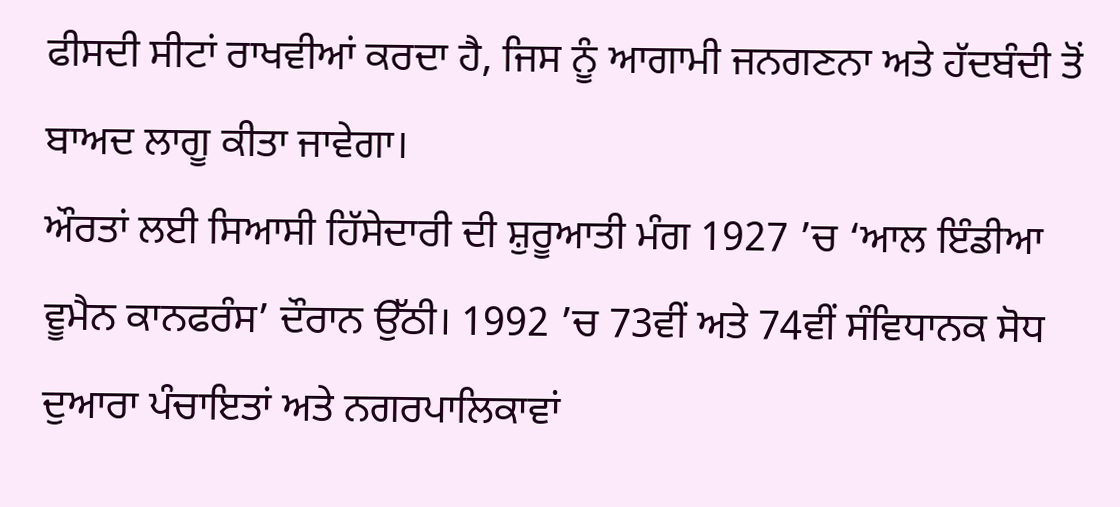ਫੀਸਦੀ ਸੀਟਾਂ ਰਾਖਵੀਆਂ ਕਰਦਾ ਹੈ, ਜਿਸ ਨੂੰ ਆਗਾਮੀ ਜਨਗਣਨਾ ਅਤੇ ਹੱਦਬੰਦੀ ਤੋਂ ਬਾਅਦ ਲਾਗੂ ਕੀਤਾ ਜਾਵੇਗਾ।
ਔਰਤਾਂ ਲਈ ਸਿਆਸੀ ਹਿੱਸੇਦਾਰੀ ਦੀ ਸ਼ੁਰੂਆਤੀ ਮੰਗ 1927 ’ਚ ‘ਆਲ ਇੰਡੀਆ ਵੂਮੈਨ ਕਾਨਫਰੰਸ’ ਦੌਰਾਨ ਉੱਠੀ। 1992 ’ਚ 73ਵੀਂ ਅਤੇ 74ਵੀਂ ਸੰਵਿਧਾਨਕ ਸੋਧ ਦੁਆਰਾ ਪੰਚਾਇਤਾਂ ਅਤੇ ਨਗਰਪਾਲਿਕਾਵਾਂ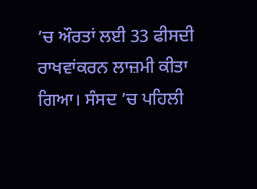’ਚ ਔਰਤਾਂ ਲਈ 33 ਫੀਸਦੀ ਰਾਖਵਾਂਕਰਨ ਲਾਜ਼ਮੀ ਕੀਤਾ ਗਿਆ। ਸੰਸਦ ’ਚ ਪਹਿਲੀ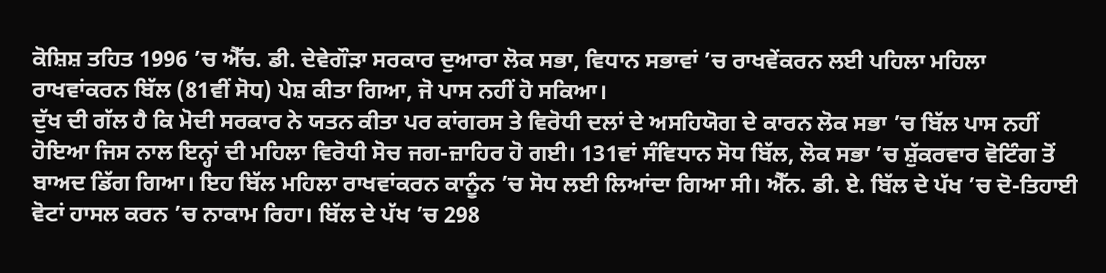ਕੋਸ਼ਿਸ਼ ਤਹਿਤ 1996 ’ਚ ਐੱਚ. ਡੀ. ਦੇਵੇਗੌੜਾ ਸਰਕਾਰ ਦੁਆਰਾ ਲੋਕ ਸਭਾ, ਵਿਧਾਨ ਸਭਾਵਾਂ ’ਚ ਰਾਖਵੇਂਕਰਨ ਲਈ ਪਹਿਲਾ ਮਹਿਲਾ ਰਾਖਵਾਂਕਰਨ ਬਿੱਲ (81ਵੀਂ ਸੋਧ) ਪੇਸ਼ ਕੀਤਾ ਗਿਆ, ਜੋ ਪਾਸ ਨਹੀਂ ਹੋ ਸਕਿਆ।
ਦੁੱਖ ਦੀ ਗੱਲ ਹੈ ਕਿ ਮੋਦੀ ਸਰਕਾਰ ਨੇ ਯਤਨ ਕੀਤਾ ਪਰ ਕਾਂਗਰਸ ਤੇ ਵਿਰੋਧੀ ਦਲਾਂ ਦੇ ਅਸਹਿਯੋਗ ਦੇ ਕਾਰਨ ਲੋਕ ਸਭਾ ’ਚ ਬਿੱਲ ਪਾਸ ਨਹੀਂ ਹੋਇਆ ਜਿਸ ਨਾਲ ਇਨ੍ਹਾਂ ਦੀ ਮਹਿਲਾ ਵਿਰੋਧੀ ਸੋਚ ਜਗ-ਜ਼ਾਹਿਰ ਹੋ ਗਈ। 131ਵਾਂ ਸੰਵਿਧਾਨ ਸੋਧ ਬਿੱਲ, ਲੋਕ ਸਭਾ ’ਚ ਸ਼ੁੱਕਰਵਾਰ ਵੋਟਿੰਗ ਤੋਂ ਬਾਅਦ ਡਿੱਗ ਗਿਆ। ਇਹ ਬਿੱਲ ਮਹਿਲਾ ਰਾਖਵਾਂਕਰਨ ਕਾਨੂੰਨ ’ਚ ਸੋਧ ਲਈ ਲਿਆਂਦਾ ਗਿਆ ਸੀ। ਐੱਨ. ਡੀ. ਏ. ਬਿੱਲ ਦੇ ਪੱਖ ’ਚ ਦੋ-ਤਿਹਾਈ ਵੋਟਾਂ ਹਾਸਲ ਕਰਨ ’ਚ ਨਾਕਾਮ ਰਿਹਾ। ਬਿੱਲ ਦੇ ਪੱਖ ’ਚ 298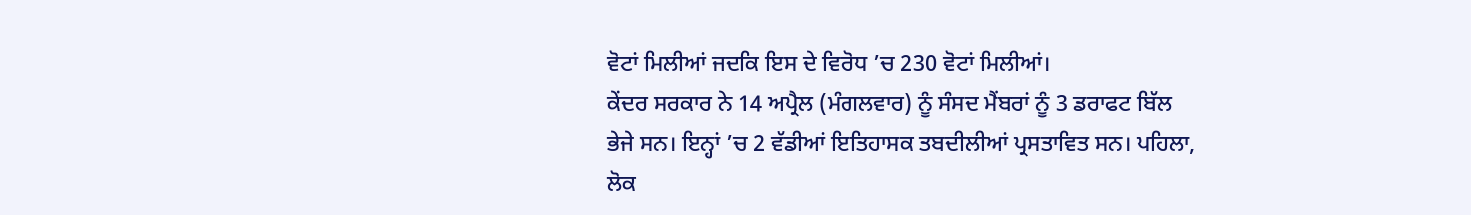ਵੋਟਾਂ ਮਿਲੀਆਂ ਜਦਕਿ ਇਸ ਦੇ ਵਿਰੋਧ ’ਚ 230 ਵੋਟਾਂ ਮਿਲੀਆਂ।
ਕੇਂਦਰ ਸਰਕਾਰ ਨੇ 14 ਅਪ੍ਰੈਲ (ਮੰਗਲਵਾਰ) ਨੂੰ ਸੰਸਦ ਮੈਂਬਰਾਂ ਨੂੰ 3 ਡਰਾਫਟ ਬਿੱਲ ਭੇਜੇ ਸਨ। ਇਨ੍ਹਾਂ ’ਚ 2 ਵੱਡੀਆਂ ਇਤਿਹਾਸਕ ਤਬਦੀਲੀਆਂ ਪ੍ਰਸਤਾਵਿਤ ਸਨ। ਪਹਿਲਾ, ਲੋਕ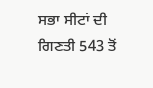ਸਭਾ ਸੀਟਾਂ ਦੀ ਗਿਣਤੀ 543 ਤੋਂ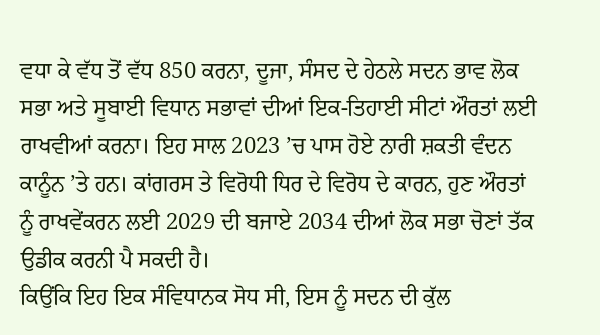ਵਧਾ ਕੇ ਵੱਧ ਤੋਂ ਵੱਧ 850 ਕਰਨਾ, ਦੂਜਾ, ਸੰਸਦ ਦੇ ਹੇਠਲੇ ਸਦਨ ਭਾਵ ਲੋਕ ਸਭਾ ਅਤੇ ਸੂਬਾਈ ਵਿਧਾਨ ਸਭਾਵਾਂ ਦੀਆਂ ਇਕ-ਤਿਹਾਈ ਸੀਟਾਂ ਔਰਤਾਂ ਲਈ ਰਾਖਵੀਆਂ ਕਰਨਾ। ਇਹ ਸਾਲ 2023 ’ਚ ਪਾਸ ਹੋਏ ਨਾਰੀ ਸ਼ਕਤੀ ਵੰਦਨ ਕਾਨੂੰਨ ’ਤੇ ਹਨ। ਕਾਂਗਰਸ ਤੇ ਵਿਰੋਧੀ ਧਿਰ ਦੇ ਵਿਰੋਧ ਦੇ ਕਾਰਨ, ਹੁਣ ਔਰਤਾਂ ਨੂੰ ਰਾਖਵੇਂਕਰਨ ਲਈ 2029 ਦੀ ਬਜਾਏ 2034 ਦੀਆਂ ਲੋਕ ਸਭਾ ਚੋਣਾਂ ਤੱਕ ਉਡੀਕ ਕਰਨੀ ਪੈ ਸਕਦੀ ਹੈ।
ਕਿਉਂਕਿ ਇਹ ਇਕ ਸੰਵਿਧਾਨਕ ਸੋਧ ਸੀ, ਇਸ ਨੂੰ ਸਦਨ ਦੀ ਕੁੱਲ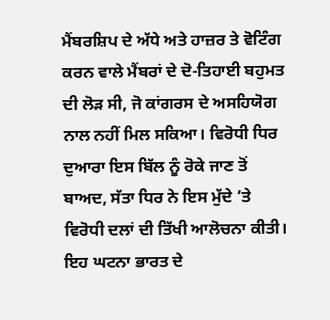ਮੈਂਬਰਸ਼ਿਪ ਦੇ ਅੱਧੇ ਅਤੇ ਹਾਜ਼ਰ ਤੇ ਵੋਟਿੰਗ ਕਰਨ ਵਾਲੇ ਮੈਂਬਰਾਂ ਦੇ ਦੋ-ਤਿਹਾਈ ਬਹੁਮਤ ਦੀ ਲੋੜ ਸੀ, ਜੋ ਕਾਂਗਰਸ ਦੇ ਅਸਹਿਯੋਗ ਨਾਲ ਨਹੀਂ ਮਿਲ ਸਕਿਆ। ਵਿਰੋਧੀ ਧਿਰ ਦੁਆਰਾ ਇਸ ਬਿੱਲ ਨੂੰ ਰੋਕੇ ਜਾਣ ਤੋਂ ਬਾਅਦ, ਸੱਤਾ ਧਿਰ ਨੇ ਇਸ ਮੁੱਦੇ ’ਤੇ ਵਿਰੋਧੀ ਦਲਾਂ ਦੀ ਤਿੱਖੀ ਆਲੋਚਨਾ ਕੀਤੀ। ਇਹ ਘਟਨਾ ਭਾਰਤ ਦੇ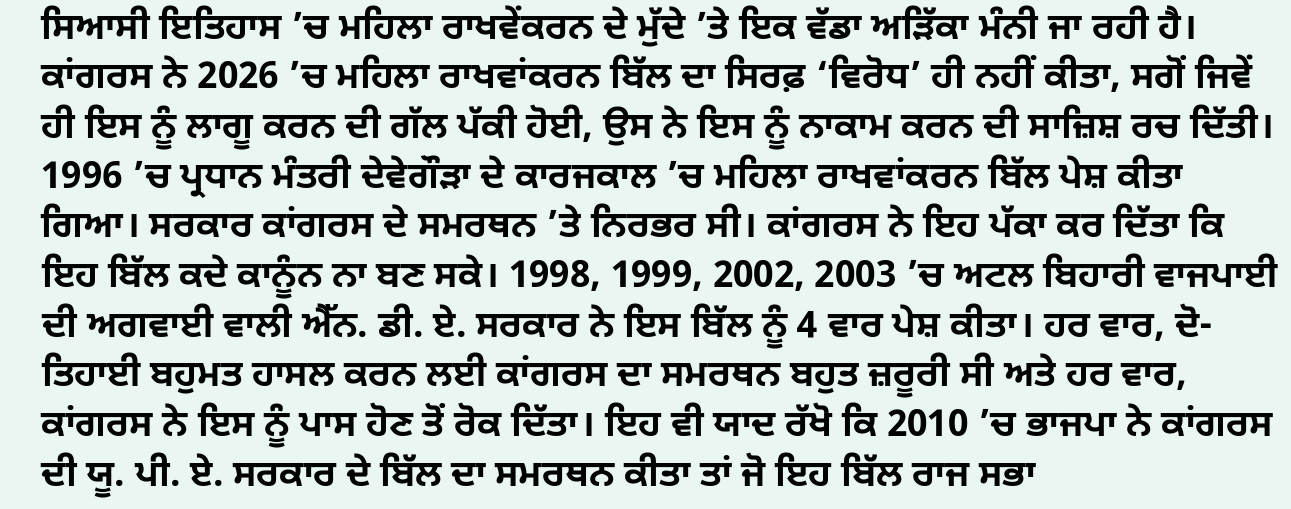ਸਿਆਸੀ ਇਤਿਹਾਸ ’ਚ ਮਹਿਲਾ ਰਾਖਵੇਂਕਰਨ ਦੇ ਮੁੱਦੇ ’ਤੇ ਇਕ ਵੱਡਾ ਅੜਿੱਕਾ ਮੰਨੀ ਜਾ ਰਹੀ ਹੈ। ਕਾਂਗਰਸ ਨੇ 2026 ’ਚ ਮਹਿਲਾ ਰਾਖਵਾਂਕਰਨ ਬਿੱਲ ਦਾ ਸਿਰਫ਼ ‘ਵਿਰੋਧ’ ਹੀ ਨਹੀਂ ਕੀਤਾ, ਸਗੋਂ ਜਿਵੇਂ ਹੀ ਇਸ ਨੂੰ ਲਾਗੂ ਕਰਨ ਦੀ ਗੱਲ ਪੱਕੀ ਹੋਈ, ਉਸ ਨੇ ਇਸ ਨੂੰ ਨਾਕਾਮ ਕਰਨ ਦੀ ਸਾਜ਼ਿਸ਼ ਰਚ ਦਿੱਤੀ।
1996 ’ਚ ਪ੍ਰਧਾਨ ਮੰਤਰੀ ਦੇਵੇਗੌੜਾ ਦੇ ਕਾਰਜਕਾਲ ’ਚ ਮਹਿਲਾ ਰਾਖਵਾਂਕਰਨ ਬਿੱਲ ਪੇਸ਼ ਕੀਤਾ ਗਿਆ। ਸਰਕਾਰ ਕਾਂਗਰਸ ਦੇ ਸਮਰਥਨ ’ਤੇ ਨਿਰਭਰ ਸੀ। ਕਾਂਗਰਸ ਨੇ ਇਹ ਪੱਕਾ ਕਰ ਦਿੱਤਾ ਕਿ ਇਹ ਬਿੱਲ ਕਦੇ ਕਾਨੂੰਨ ਨਾ ਬਣ ਸਕੇ। 1998, 1999, 2002, 2003 ’ਚ ਅਟਲ ਬਿਹਾਰੀ ਵਾਜਪਾਈ ਦੀ ਅਗਵਾਈ ਵਾਲੀ ਐੱਨ. ਡੀ. ਏ. ਸਰਕਾਰ ਨੇ ਇਸ ਬਿੱਲ ਨੂੰ 4 ਵਾਰ ਪੇਸ਼ ਕੀਤਾ। ਹਰ ਵਾਰ, ਦੋ-ਤਿਹਾਈ ਬਹੁਮਤ ਹਾਸਲ ਕਰਨ ਲਈ ਕਾਂਗਰਸ ਦਾ ਸਮਰਥਨ ਬਹੁਤ ਜ਼ਰੂਰੀ ਸੀ ਅਤੇ ਹਰ ਵਾਰ, ਕਾਂਗਰਸ ਨੇ ਇਸ ਨੂੰ ਪਾਸ ਹੋਣ ਤੋਂ ਰੋਕ ਦਿੱਤਾ। ਇਹ ਵੀ ਯਾਦ ਰੱਖੋ ਕਿ 2010 ’ਚ ਭਾਜਪਾ ਨੇ ਕਾਂਗਰਸ ਦੀ ਯੂ. ਪੀ. ਏ. ਸਰਕਾਰ ਦੇ ਬਿੱਲ ਦਾ ਸਮਰਥਨ ਕੀਤਾ ਤਾਂ ਜੋ ਇਹ ਬਿੱਲ ਰਾਜ ਸਭਾ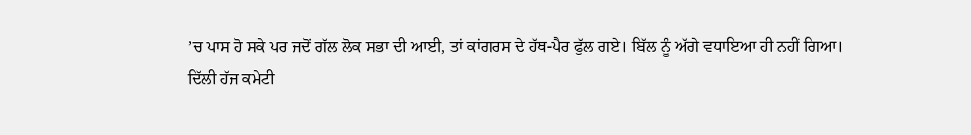’ਚ ਪਾਸ ਹੋ ਸਕੇ ਪਰ ਜਦੋਂ ਗੱਲ ਲੋਕ ਸਭਾ ਦੀ ਆਈ, ਤਾਂ ਕਾਂਗਰਸ ਦੇ ਹੱਥ-ਪੈਰ ਫੁੱਲ ਗਏ। ਬਿੱਲ ਨੂੰ ਅੱਗੇ ਵਧਾਇਆ ਹੀ ਨਹੀਂ ਗਿਆ।
ਦਿੱਲੀ ਹੱਜ ਕਮੇਟੀ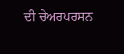ਦੀ ਚੇਅਰਪਰਸਨ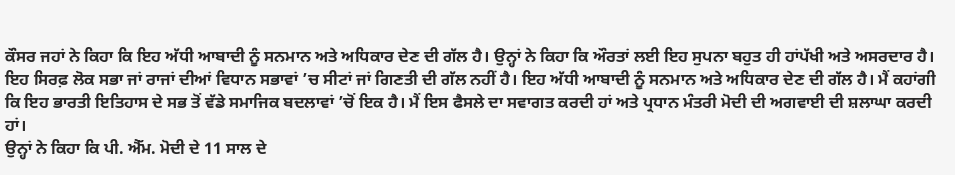ਕੌਸਰ ਜਹਾਂ ਨੇ ਕਿਹਾ ਕਿ ਇਹ ਅੱਧੀ ਆਬਾਦੀ ਨੂੰ ਸਨਮਾਨ ਅਤੇ ਅਧਿਕਾਰ ਦੇਣ ਦੀ ਗੱਲ ਹੈ। ਉਨ੍ਹਾਂ ਨੇ ਕਿਹਾ ਕਿ ਔਰਤਾਂ ਲਈ ਇਹ ਸੁਪਨਾ ਬਹੁਤ ਹੀ ਹਾਂਪੱਖੀ ਅਤੇ ਅਸਰਦਾਰ ਹੈ। ਇਹ ਸਿਰਫ਼ ਲੋਕ ਸਭਾ ਜਾਂ ਰਾਜਾਂ ਦੀਆਂ ਵਿਧਾਨ ਸਭਾਵਾਂ ’ਚ ਸੀਟਾਂ ਜਾਂ ਗਿਣਤੀ ਦੀ ਗੱਲ ਨਹੀਂ ਹੈ। ਇਹ ਅੱਧੀ ਆਬਾਦੀ ਨੂੰ ਸਨਮਾਨ ਅਤੇ ਅਧਿਕਾਰ ਦੇਣ ਦੀ ਗੱਲ ਹੈ। ਮੈਂ ਕਹਾਂਗੀ ਕਿ ਇਹ ਭਾਰਤੀ ਇਤਿਹਾਸ ਦੇ ਸਭ ਤੋਂ ਵੱਡੇ ਸਮਾਜਿਕ ਬਦਲਾਵਾਂ ’ਚੋਂ ਇਕ ਹੈ। ਮੈਂ ਇਸ ਫੈਸਲੇ ਦਾ ਸਵਾਗਤ ਕਰਦੀ ਹਾਂ ਅਤੇ ਪ੍ਰਧਾਨ ਮੰਤਰੀ ਮੋਦੀ ਦੀ ਅਗਵਾਈ ਦੀ ਸ਼ਲਾਘਾ ਕਰਦੀ ਹਾਂ।
ਉਨ੍ਹਾਂ ਨੇ ਕਿਹਾ ਕਿ ਪੀ. ਐੱਮ. ਮੋਦੀ ਦੇ 11 ਸਾਲ ਦੇ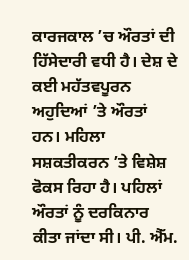ਕਾਰਜਕਾਲ ’ਚ ਔਰਤਾਂ ਦੀ ਹਿੱਸੇਦਾਰੀ ਵਧੀ ਹੈ। ਦੇਸ਼ ਦੇ ਕਈ ਮਹੱਤਵਪੂਰਨ ਅਹੁਦਿਆਂ ’ਤੇ ਔਰਤਾਂ ਹਨ। ਮਹਿਲਾ ਸਸ਼ਕਤੀਕਰਨ ’ਤੇ ਵਿਸ਼ੇਸ਼ ਫੋਕਸ ਰਿਹਾ ਹੈ। ਪਹਿਲਾਂ ਔਰਤਾਂ ਨੂੰ ਦਰਕਿਨਾਰ ਕੀਤਾ ਜਾਂਦਾ ਸੀ। ਪੀ. ਐੱਮ.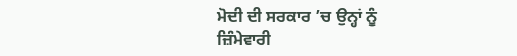ਮੋਦੀ ਦੀ ਸਰਕਾਰ ’ਚ ਉਨ੍ਹਾਂ ਨੂੰ ਜ਼ਿੰਮੇਵਾਰੀ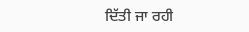ਦਿੱਤੀ ਜਾ ਰਹੀ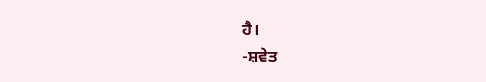ਹੈ।
-ਸ਼ਵੇਤ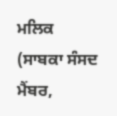ਮਲਿਕ
(ਸਾਬਕਾ ਸੰਸਦ ਮੈਂਬਰ,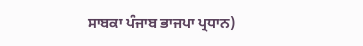ਸਾਬਕਾ ਪੰਜਾਬ ਭਾਜਪਾ ਪ੍ਰਧਾਨ)